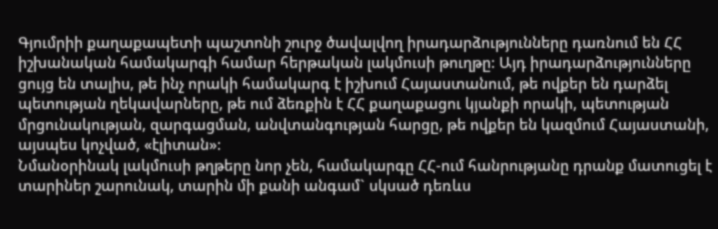Գյումրիի քաղաքապետի պաշտոնի շուրջ ծավալվող իրադարձությունները դառնում են ՀՀ իշխանական համակարգի համար հերթական լակմուսի թուղթը: Այդ իրադարձությունները ցույց են տալիս, թե ինչ որակի համակարգ է իշխում Հայաստանում, թե ովքեր են դարձել պետության ղեկավարները, թե ում ձեռքին է ՀՀ քաղաքացու կյանքի որակի, պետության մրցունակության, զարգացման, անվտանգության հարցը, թե ովքեր են կազմում Հայաստանի, այսպես կոչված, «էլիտան»:
Նմանօրինակ լակմուսի թղթերը նոր չեն, համակարգը ՀՀ-ում հանրությանը դրանք մատուցել է տարիներ շարունակ, տարին մի քանի անգամ` սկսած դեռևս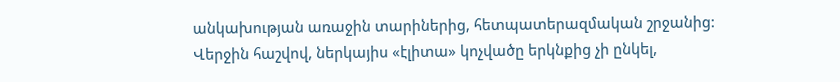անկախության առաջին տարիներից, հետպատերազմական շրջանից: Վերջին հաշվով, ներկայիս «էլիտա» կոչվածը երկնքից չի ընկել,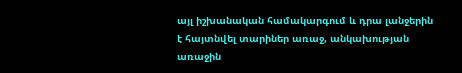այլ իշխանական համակարգում և դրա լանջերին է հայտնվել տարիներ առաջ, անկախության առաջին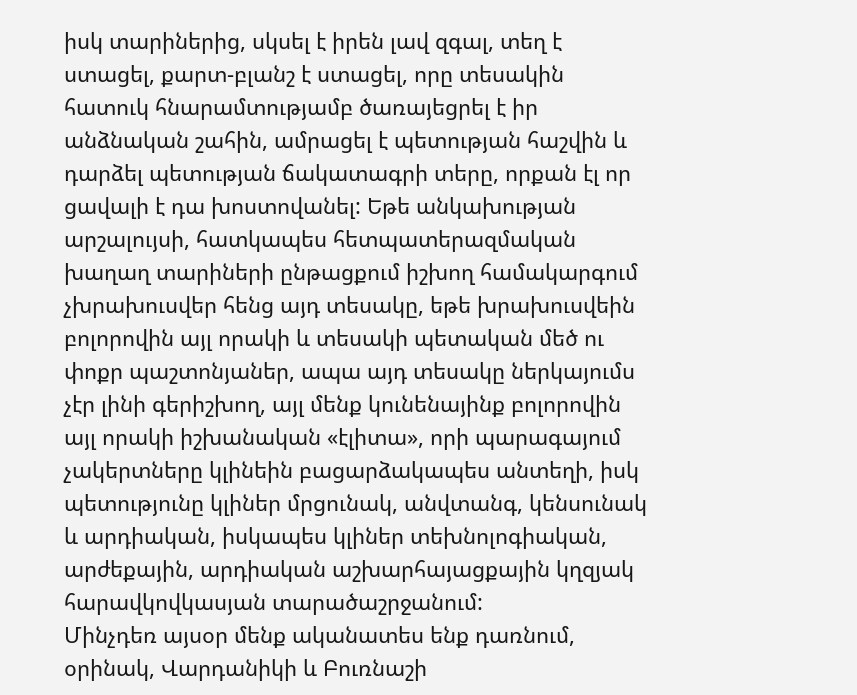իսկ տարիներից, սկսել է իրեն լավ զգալ, տեղ է ստացել, քարտ-բլանշ է ստացել, որը տեսակին հատուկ հնարամտությամբ ծառայեցրել է իր անձնական շահին, ամրացել է պետության հաշվին և դարձել պետության ճակատագրի տերը, որքան էլ որ ցավալի է դա խոստովանել: Եթե անկախության արշալույսի, հատկապես հետպատերազմական խաղաղ տարիների ընթացքում իշխող համակարգում չխրախուսվեր հենց այդ տեսակը, եթե խրախուսվեին բոլորովին այլ որակի և տեսակի պետական մեծ ու փոքր պաշտոնյաներ, ապա այդ տեսակը ներկայումս չէր լինի գերիշխող, այլ մենք կունենայինք բոլորովին այլ որակի իշխանական «էլիտա», որի պարագայում չակերտները կլինեին բացարձակապես անտեղի, իսկ պետությունը կլիներ մրցունակ, անվտանգ, կենսունակ և արդիական, իսկապես կլիներ տեխնոլոգիական, արժեքային, արդիական աշխարհայացքային կղզյակ հարավկովկասյան տարածաշրջանում:
Մինչդեռ այսօր մենք ականատես ենք դառնում, օրինակ, Վարդանիկի և Բուռնաշի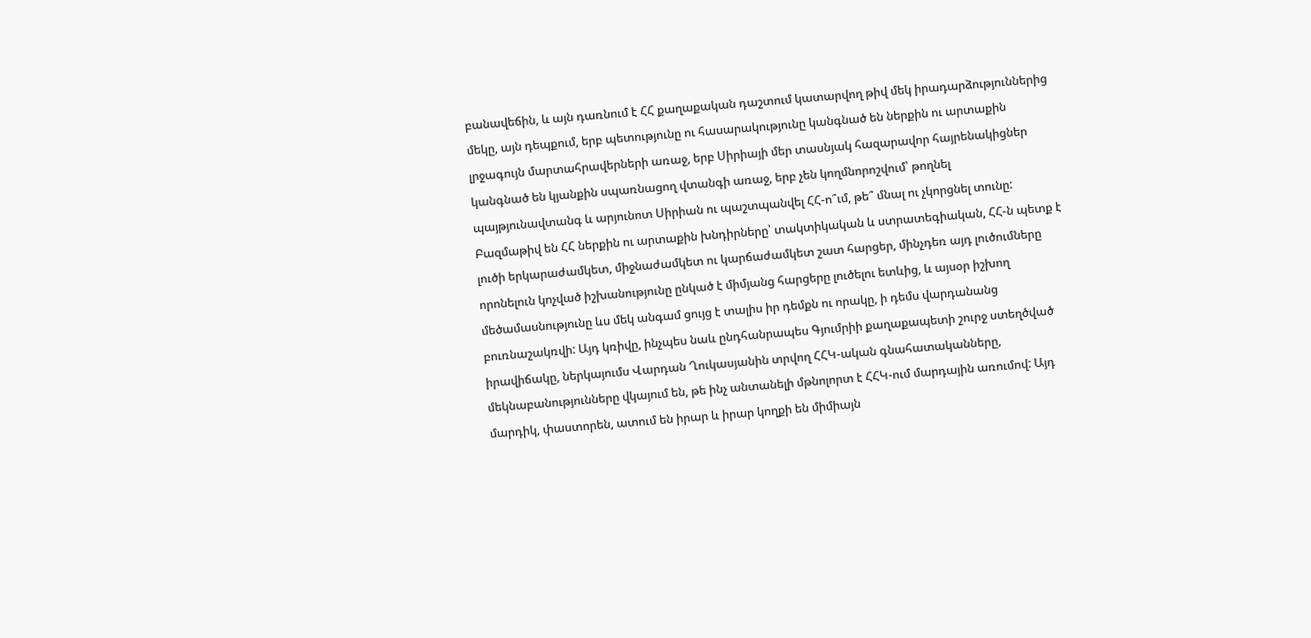բանավեճին, և այն դառնում է ՀՀ քաղաքական դաշտում կատարվող թիվ մեկ իրադարձություններից մեկը, այն դեպքում, երբ պետությունը ու հասարակությունը կանգնած են ներքին ու արտաքին լրջագույն մարտահրավերների առաջ, երբ Սիրիայի մեր տասնյակ հազարավոր հայրենակիցներ կանգնած են կյանքին սպառնացող վտանգի առաջ, երբ չեն կողմնորոշվում՝ թողնել պայթյունավտանգ և արյունոտ Սիրիան ու պաշտպանվել ՀՀ-ո՞ւմ, թե՞ մնալ ու չկորցնել տունը: Բազմաթիվ են ՀՀ ներքին ու արտաքին խնդիրները՝ տակտիկական և ստրատեգիական, ՀՀ-ն պետք է լուծի երկարաժամկետ, միջնաժամկետ ու կարճաժամկետ շատ հարցեր, մինչդեռ այդ լուծումները որոնելուն կոչված իշխանությունը ընկած է միմյանց հարցերը լուծելու ետևից, և այսօր իշխող մեծամասնությունը ևս մեկ անգամ ցույց է տալիս իր դեմքն ու որակը, ի դեմս վարդանանց բուռնաշակռվի: Այդ կռիվը, ինչպես նաև ընդհանրապես Գյումրիի քաղաքապետի շուրջ ստեղծված իրավիճակը, ներկայումս Վարդան Ղուկասյանին տրվող ՀՀԿ-ական գնահատականները, մեկնաբանությունները վկայում են, թե ինչ անտանելի մթնոլորտ է ՀՀԿ-ում մարդային առումով: Այդ մարդիկ, փաստորեն, ատում են իրար և իրար կողքի են միմիայն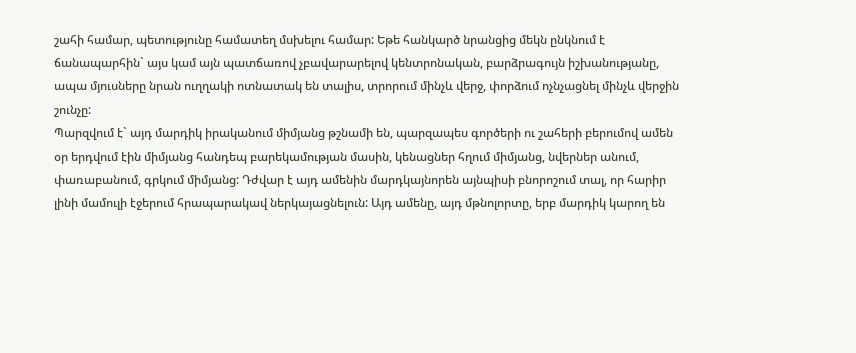շահի համար, պետությունը համատեղ մսխելու համար: Եթե հանկարծ նրանցից մեկն ընկնում է ճանապարհին` այս կամ այն պատճառով չբավարարելով կենտրոնական, բարձրագույն իշխանությանը, ապա մյուսները նրան ուղղակի ոտնատակ են տալիս, տրորում մինչև վերջ, փորձում ոչնչացնել մինչև վերջին շունչը:
Պարզվում է` այդ մարդիկ իրականում միմյանց թշնամի են, պարզապես գործերի ու շահերի բերումով ամեն օր երդվում էին միմյանց հանդեպ բարեկամության մասին, կենացներ հղում միմյանց, նվերներ անում, փառաբանում, գրկում միմյանց: Դժվար է այդ ամենին մարդկայնորեն այնպիսի բնորոշում տալ, որ հարիր լինի մամուլի էջերում հրապարակավ ներկայացնելուն: Այդ ամենը, այդ մթնոլորտը, երբ մարդիկ կարող են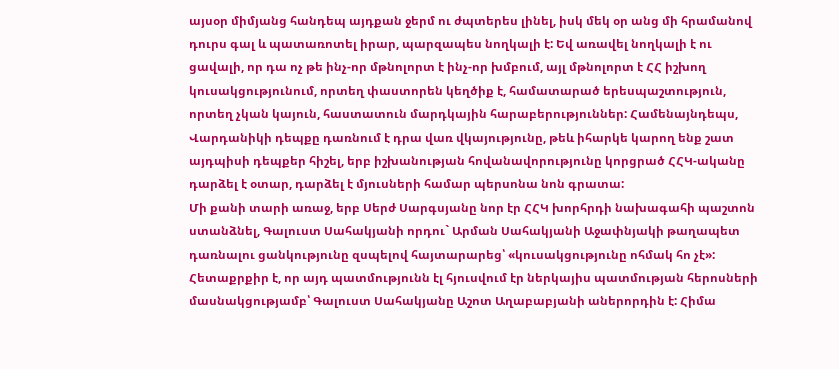այսօր միմյանց հանդեպ այդքան ջերմ ու ժպտերես լինել, իսկ մեկ օր անց մի հրամանով դուրս գալ և պատառոտել իրար, պարզապես նողկալի է: Եվ առավել նողկալի է ու ցավալի, որ դա ոչ թե ինչ-որ մթնոլորտ է ինչ-որ խմբում, այլ մթնոլորտ է ՀՀ իշխող կուսակցությունում, որտեղ փաստորեն կեղծիք է, համատարած երեսպաշտություն, որտեղ չկան կայուն, հաստատուն մարդկային հարաբերություններ: Համենայնդեպս, Վարդանիկի դեպքը դառնում է դրա վառ վկայությունը, թեև իհարկե կարող ենք շատ այդպիսի դեպքեր հիշել, երբ իշխանության հովանավորությունը կորցրած ՀՀԿ-ականը դարձել է օտար, դարձել է մյուսների համար պերսոնա նոն գրատա:
Մի քանի տարի առաջ, երբ Սերժ Սարգսյանը նոր էր ՀՀԿ խորհրդի նախագահի պաշտոն ստանձնել, Գալուստ Սահակյանի որդու` Արման Սահակյանի Աջափնյակի թաղապետ դառնալու ցանկությունը զսպելով հայտարարեց՝ «կուսակցությունը ոհմակ հո չէ»: Հետաքրքիր է, որ այդ պատմությունն էլ հյուսվում էր ներկայիս պատմության հերոսների մասնակցությամբ՝ Գալուստ Սահակյանը Աշոտ Աղաբաբյանի աներորդին է: Հիմա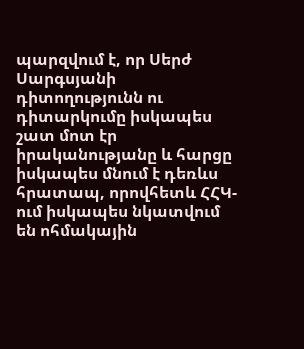պարզվում է, որ Սերժ Սարգսյանի դիտողությունն ու դիտարկումը իսկապես շատ մոտ էր իրականությանը և հարցը իսկապես մնում է դեռևս հրատապ, որովհետև ՀՀԿ-ում իսկապես նկատվում են ոհմակային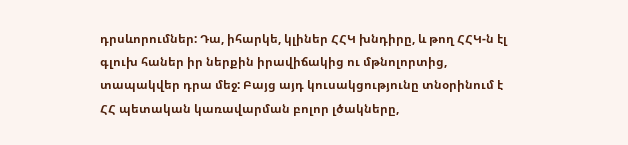դրսևորումներ: Դա, իհարկե, կլիներ ՀՀԿ խնդիրը, և թող ՀՀԿ-ն էլ գլուխ հաներ իր ներքին իրավիճակից ու մթնոլորտից, տապակվեր դրա մեջ: Բայց այդ կուսակցությունը տնօրինում է ՀՀ պետական կառավարման բոլոր լծակները,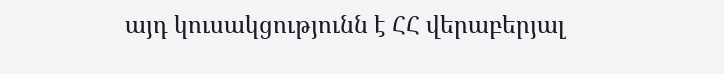այդ կուսակցությունն է ՀՀ վերաբերյալ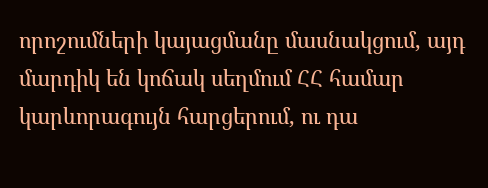որոշումների կայացմանը մասնակցում, այդ մարդիկ են կոճակ սեղմում ՀՀ համար կարևորագույն հարցերում, ու դա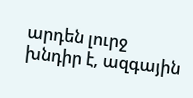արդեն լուրջ խնդիր է, ազգային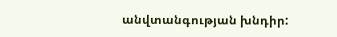անվտանգության խնդիր: